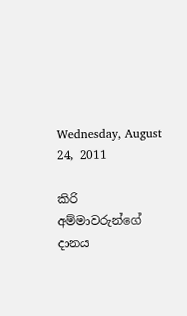Wednesday, August 24, 2011

කිරි අම්මාවරුන්ගේ දානය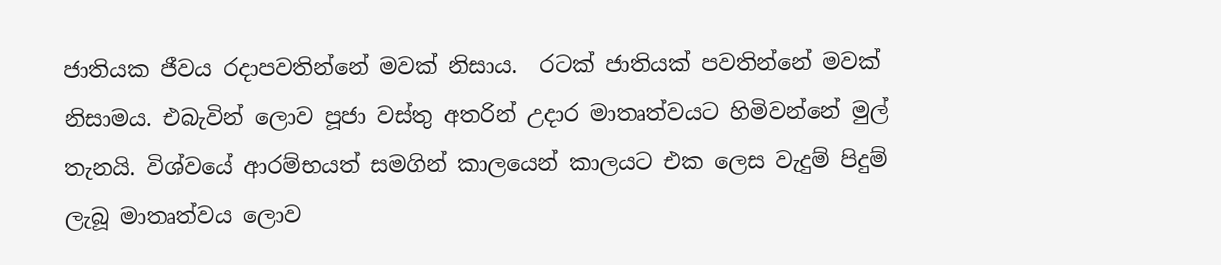ජාතියක ජීවය රදාපවතින්නේ මවක් නිසාය.  රටක් ජාතියක් පවතින්නේ මවක් නිසාමය. එබැවින් ලොව පූජා වස්තු අතරින් උදාර මාතෘත්වයට හිමිවන්නේ මුල් තැනයි. විශ්වයේ ආරම්භයත් සමගින් කාලයෙන් කාලයට එක ලෙස වැදුම් පිදුම් ලැබූ මාතෘත්වය ලොව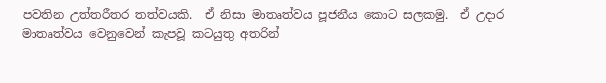පවතින උත්තරීතර තත්වයකි.  ඒ නිසා මාතෘත්වය පූජනීය කොට සලකමු.  ඒ උදාර මාතෘත්වය වෙනුවෙන් කැපවූ කටයුතු අතරින්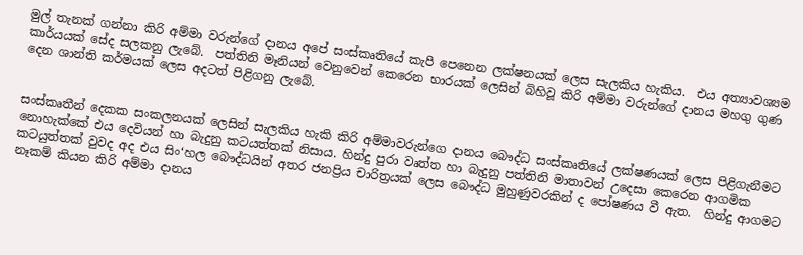මුල් තැනක් ගන්නා කිරි අම්මා වරුන්ගේ දානය අපේ සංස්කෘතියේ කැපී පෙනෙන ලක්ෂනයක් ලෙස සැලකිය හැකිය.  එය අත්‍යාවශ්‍යම කාර්යයක් සේද සලකනු ලැබේ.  පත්තිනි මෑනියන් වෙනුවෙන් කෙරෙන භාරයක් ලෙසින් බිහිවූ කිරි අම්මා වරුන්ගේ දානය මහගු ගුණ දෙන ශාන්ති කර්මයක් ලෙස අදටත් පිළිගනු ලැබේ.


සංස්කෘතීන් දෙකක සංකලනයක් ලෙසින් සැලකිය හැකි කිරි අම්මාවරුන්ගෙ දානය බෞද්ධ සංස්කෘතියේ ලක්ෂණයක් ලෙස පිළිගැනීමට නොහැක්කේ එය දෙවියන් හා බැදුනු කටයත්තක් නිසාය. හින්දු පුරා වෘත්ත හා බැදුනු පත්තිනි මාතාවන් උදෙසා කෙරෙන ආගමික කටයුත්තක් වුවද අද එය සිං‘හල බෞද්ධයින් අතර ජනප්‍රිය චාරිත්‍රයක් ලෙස බෞද්ධ මුහුණුවරකින් ද පෝෂණය වී ඇත.  හින්දු ආගමට නෑකම් කියන කිරි අම්මා දානය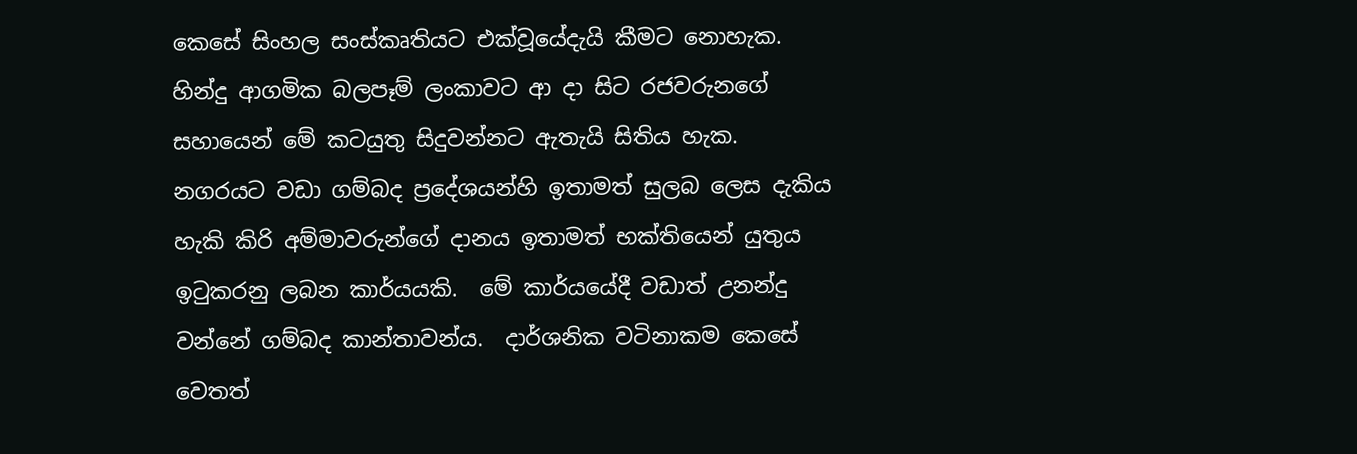කෙසේ සිංහල සංස්කෘතියට එක්වූයේදැයි කීමට නොහැක.  හින්දු ආගමික බලපෑම් ලංකාවට ආ දා සිට රජවරුනගේ සහායෙන් මේ කටයුතු සිදුවන්නට ඇතැයි සිතිය හැක.  නගරයට වඩා ගම්බද ප්‍රදේශයන්හි ඉතාමත් සුලබ ලෙස දැකිය හැකි කිරි අම්මාවරුන්ගේ දානය ඉතාමත් භක්තියෙන් යුතුය ඉටුකරනු ලබන කාර්යයකි.  මේ කාර්යයේදී වඩාත් උනන්දු වන්නේ ගම්බද කාන්තාවන්ය.  දාර්ශනික වටිනාකම කෙසේ වෙතත්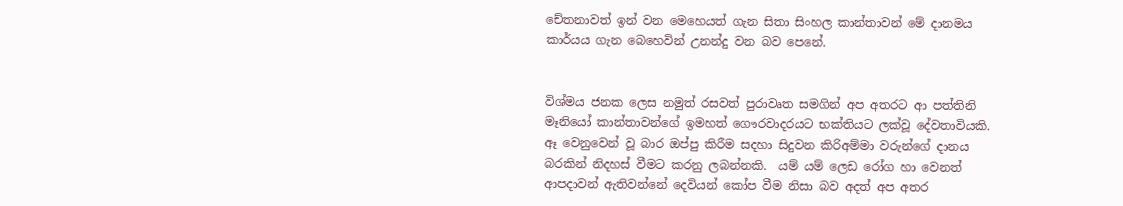චේතනාවත් ඉන් වන මෙහෙයත් ගැන සිතා සිංහල කාන්තාවන් මේ දානමය කාර්යය ගැන බෙහෙවින් උනන්දු වන බව පෙනේ.


විශ්මය ජනක ලෙස නමුත් රසවත් පුරාවෘත සමගින් අප අතරට ආ පත්තිනි මෑනියෝ කාන්තාවන්ගේ ඉමහත් ගෞරවාදරයට භක්තියට ලක්වූ දේවතාවියකි.  ඈ වෙනුවෙන් වූ බාර ඔප්පු කිරීම සදහා සිදුවන කිරිඅම්මා වරුන්ගේ දානය බරකින් නිදහස් වීමට කරනු ලබන්නකි.  යම් යම් ලෙඩ රෝග හා වෙනත් ආපදාවන් ඇතිවන්නේ දෙවියන් කෝප වීම නිසා බව අදත් අප අතර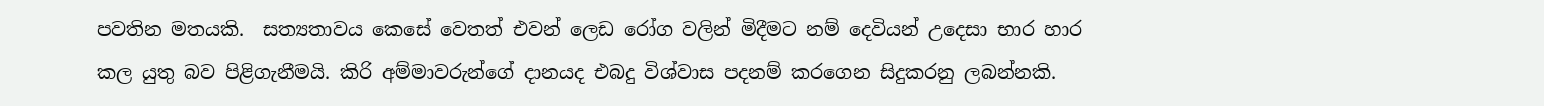පවතින මතයකි.  සත්‍යතාවය කෙසේ වෙතත් එවන් ලෙඩ රෝග වලින් මිදීමට නම් දෙවියන් උදෙසා භාර හාර කල යුතු බව පිළිගැනීමයි. කිරි අම්මාවරුන්ගේ දානයද එබදු විශ්වාස පදනම් කරගෙන සිදුකරනු ලබන්නකි.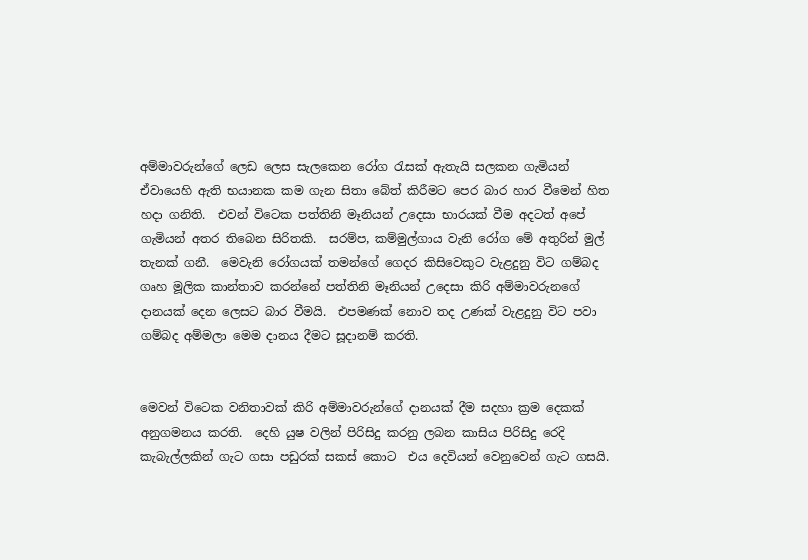අම්මාවරුන්ගේ ලෙඩ ලෙස සැලකෙන රෝග රැසක් ඇතැයි සලකන ගැමියන් ඒවායෙහි ඇති භයානක කම ගැන සිතා බේත් කිරීමට පෙර බාර හාර වීමෙන් හිත හදා ගනිති.  එවන් විටෙක පත්තිනි මෑනියන් උදෙසා භාරයක් වීම අදටත් අපේ ගැමියන් අතර තිබෙන සිරිතකි.  සරම්ප, කම්මුල්ගාය වැනි රෝග මේ අතුරින් මුල් තැනක් ගනී.  මෙවැනි රෝගයක් තමන්ගේ ගෙදර කිසිවෙකුට වැළදුනු විට ගම්බද ගෘහ මූලික කාන්තාව කරන්නේ පත්තිනි මෑනියන් උදෙසා කිරි අම්මාවරුනගේ දානයක් දෙන ලෙසට බාර වීමයි.  එපමණක් නොව තද උණක් වැළදුනු විට පවා ගම්බද අම්මලා මෙම දානය දීමට සූදානම් කරති.


මෙවන් විටෙක වනිතාවක් කිරි අම්මාවරුන්ගේ දානයක් දීම සදහා ක්‍රම දෙකක් අනුගමනය කරති.  දෙහි යුෂ වලින් පිරිසිදු කරනු ලබන කාසිය පිරිසිදු රෙදි කැබැල්ලකින් ගැට ගසා පඩුරක් සකස් කොට  එය දෙවියන් වෙනුවෙන් ගැට ගසයි.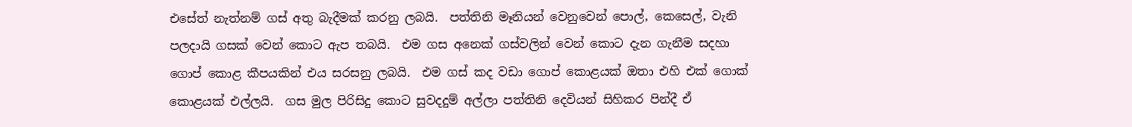එසේත් නැත්නම් ගස් අතු බැදීමක් කරනු ලබයි.  පත්තිනි මෑනියන් වෙනුවෙන් පොල්, කෙසෙල්, වැනි පලදායි ගසක් වෙන් කොට ඇප තබයි.  එම ගස අනෙක් ගස්වලින් වෙන් කොට දැන ගැනීම සදහා ගොප් කොළ කීපයකින් එය සරසනු ලබයි.  එම ගස් කද වඩා ගොප් කොළයක් ඔතා එහි එක් ගොක් කොළයක් එල්ලයි.  ගස මුල පිරිසිදු කොට සුවදදුම් අල්ලා පත්තිනි දෙවියන් සිහිකර පින්දී ඒ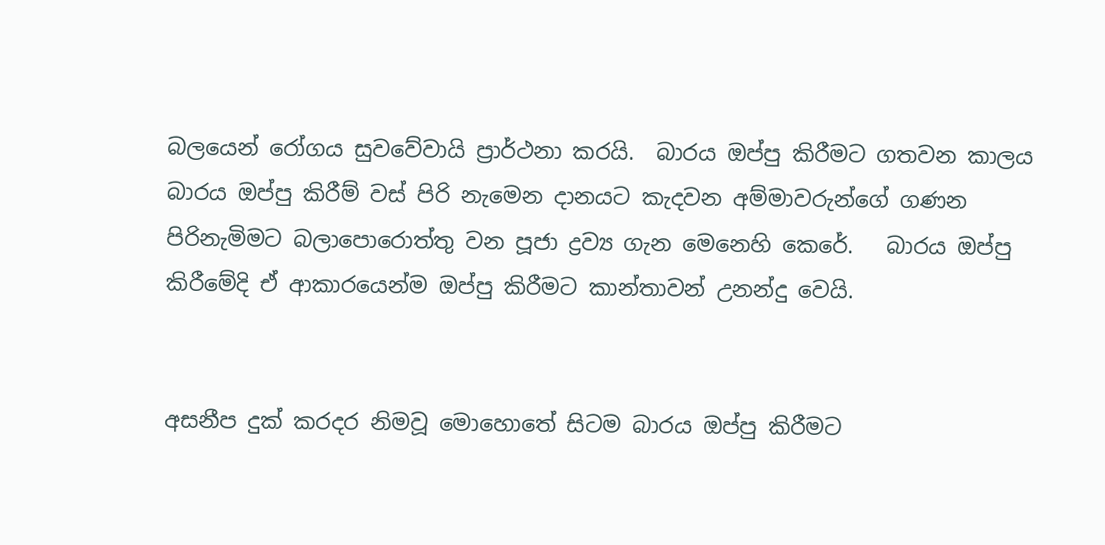බලයෙන් රෝගය සුවවේවායි ප්‍රාර්ථනා කරයි.  බාරය ඔප්පු කිරීමට ගතවන කාලය බාරය ඔප්පු කිරීම් වස් පිරි නැමෙන දානයට කැදවන අම්මාවරුන්ගේ ගණන පිරිනැමිමට බලාපොරොත්තු වන පූජා ද්‍රව්‍ය ගැන මෙනෙහි කෙරේ.   බාරය ඔප්පු කිරීමේදි ඒ ආකාරයෙන්ම ඔප්පු කිරීමට කාන්තාවන් උනන්දු වෙයි.


අසනීප දුක් කරදර නිමවූ මොහොතේ සිටම බාරය ඔප්පු කිරීමට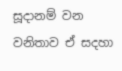සූදානම් වන වනිතාව ඒ සදහා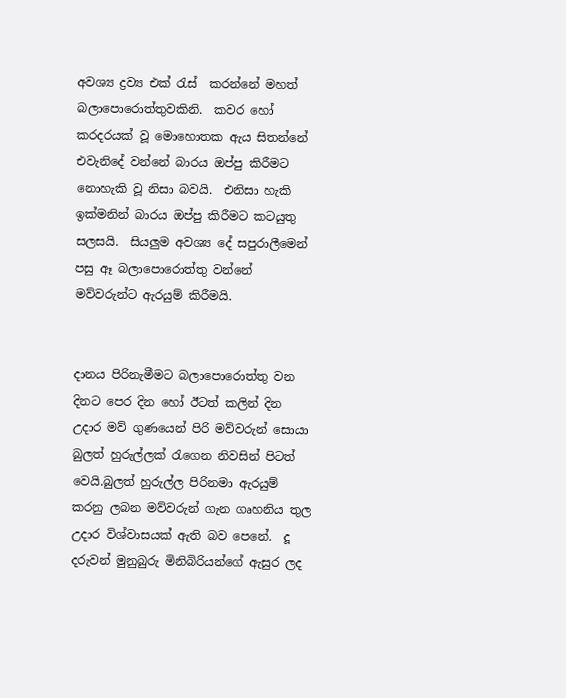අවශ්‍ය ද්‍රව්‍ය එක් රැස්  කරන්නේ මහත් බලාපොරොත්තුවකිනි.  කවර හෝ කරදරයක් වූ මොහොතක ඇය සිතන්නේ එවැනිදේ වන්නේ බාරය ඔප්පු කිරීමට නොහැකි වූ නිසා බවයි.  එනිසා හැකි ඉක්මනින් බාරය ඔප්පු කිරීමට කටයුතු සලසයි.  සියලුම අවශ්‍ය දේ සපුරාලීමෙන් පසු ඈ බලාපොරොත්තු වන්නේ මව්වරුන්ට ඇරයුම් කිරීමයි.


දානය පිරිනැමීමට බලාපොරොත්තු වන දිනට පෙර දින හෝ ඊටත් කලින් දින උදාර මව් ගුණයෙන් පිරි මව්වරුන් සොයා බුලත් හුරුල්ලක් රැගෙන නිවසින් පිටත් වෙයි.බුලත් හුරුල්ල පිරිනමා ඇරයුම් කරනු ලබන මව්වරුන් ගැන ගෘහනිය තුල උදාර විශ්වාසයක් ඇති බව පෙනේ.  දූ දරුවන් මුනුබුරු මිනිබිරියන්ගේ ඇසුර ලද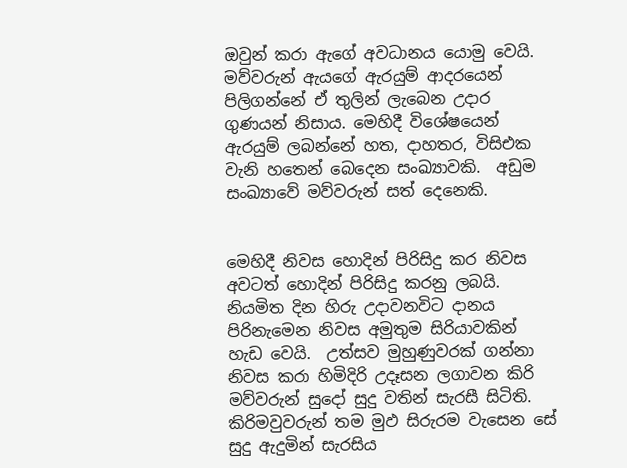ඔවුන් කරා ඇගේ අවධානය යොමු වෙයි.  මව්වරුන් ඇයගේ ඇරයුම් ආදරයෙන් පිලිගන්නේ ඒ තුලින් ලැබෙන උදාර ගුණයන් නිසාය. මෙහිදී විශේෂයෙන් ඇරයුම් ලබන්නේ හත, දාහතර, විසිඑක වැනි හතෙන් බෙදෙන සංඛ්‍යාවකි.  අඩුම සංඛ්‍යාවේ මව්වරුන් සත් දෙනෙකි.


මෙහිදී නිවස හොදින් පිරිසිදු කර නිවස අවටත් හොදින් පිරිසිදු කරනු ලබයි.  නියමිත දින හිරු උදාවනවිට දානය පිරිනැමෙන නිවස අමුතුම සිරියාවකින් හැඩ වෙයි.  උත්සව මුහුණුවරක් ගන්නා නිවස කරා හිමිදිරි උදෑසන ලගාවන කිරි මව්වරුන් සුදෝ සුදු වතින් සැරසී සිටිති.  කිරිමවුවරුන් තම මුඵ සිරුරම වැසෙන සේ සුදු ඇදුමින් සැරසිය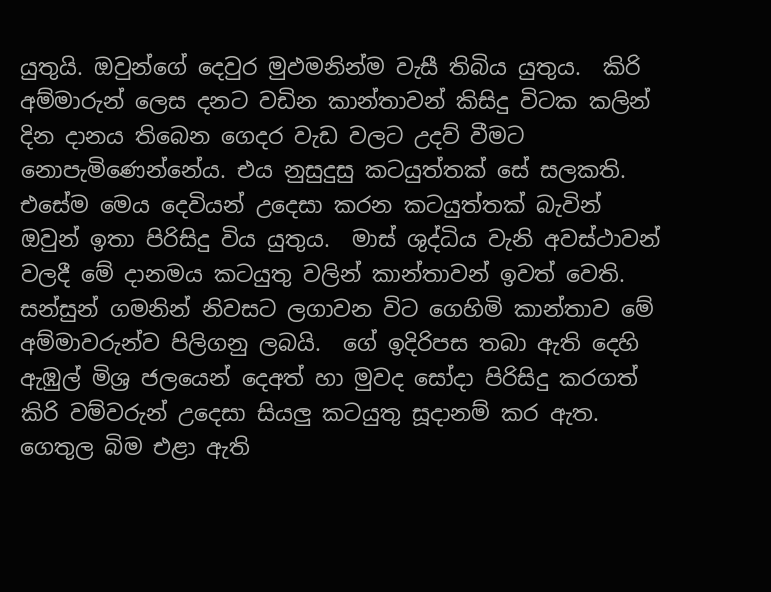යුතුයි. ඔවුන්ගේ දෙවුර මුඵමනින්ම වැසී තිබිය යුතුය.  කිරි අම්මාරුන් ලෙස දනට වඩින කාන්තාවන් කිසිදු විටක කලින් දින දානය තිබෙන ගෙදර වැඩ වලට උදව් වීමට නොපැමිණෙන්නේය. එය නුසුදුසු කටයුත්තක් සේ සලකති.  එසේම මෙය දෙවියන් උදෙසා කරන කටයුත්තක් බැවින් ඔවුන් ඉතා පිරිසිදු විය යුතුය.  මාස් ශුද්ධිය වැනි අවස්ථාවන් වලදී මේ දානමය කටයුතු වලින් කාන්තාවන් ඉවත් වෙති.  සන්සුන් ගමනින් නිවසට ලගාවන විට ගෙහිමි කාන්තාව මේ අම්මාවරුන්ව පිලිගනු ලබයි.  ගේ ඉදිරිපස තබා ඇති දෙහි ඇඹුල් මිශ්‍ර ජලයෙන් දෙඅත් හා මුවද සෝදා පිරිසිදු කරගත් කිරි වම්වරුන් උදෙසා සියලු කටයුතු සූදානම් කර ඇත‍.  ගෙතුල බිම එළා ඇති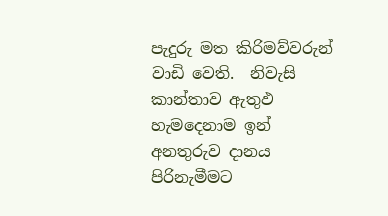පැදුරු මත කිරිමව්වරුන් වාඩි වෙති.  නිවැසි කාන්තාව ඇතුඵ හැමදෙනාම ඉන් අනතුරුව දානය පිරිනැමීමට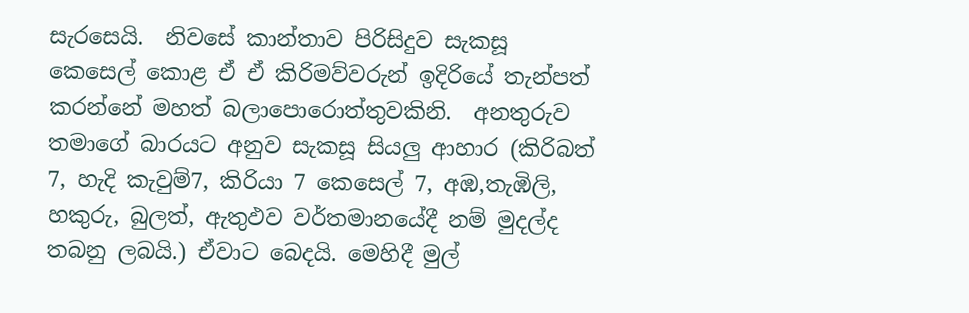සැරසෙයි.  නිවසේ කාන්තාව පිරිසිදුව සැකසූ කෙසෙල් කොළ ඒ ඒ කිරිමව්වරුන් ඉදිරියේ තැන්පත් කරන්නේ මහත් බලාපොරොත්තුවකිනි.  අනතුරුව තමාගේ බාරයට අනුව සැකසූ සියලු ආහාර (කිරිබත් 7, හැදි කැවුම්7, කිරියා 7 කෙසෙල් 7, අඹ,තැඹිලි, හකුරු, බුලත්, ඇතුඵව වර්තමානයේදී නම් මුදල්ද තබනු ලබයි.) ඒවාට බෙදයි. මෙහිදී මුල්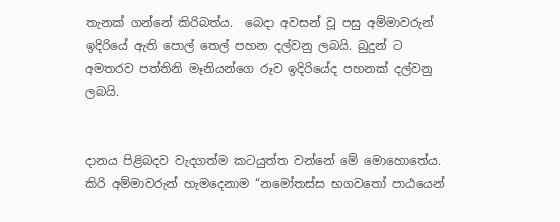තැනක් ගන්නේ කිරිබත්ය.  බෙදා අවසන් වූ පසු අම්මාවරුන් ඉදිරියේ ඇති පොල් තෙල් පහන දල්වනු ලබයි. බුදුන් ට අමතරව පත්තිනි මෑනියන්ගෙ රූව ඉදිරියේද පහනක් දල්වනු ලබයි.


දානය පිළිබදව වැදගත්ම කටයුත්ත වන්නේ මේ මොහොතේය.  කිරි අම්මාවරුන් හැමදෙනාම “නමෝතස්ස භගවතෝ පාඨයෙන්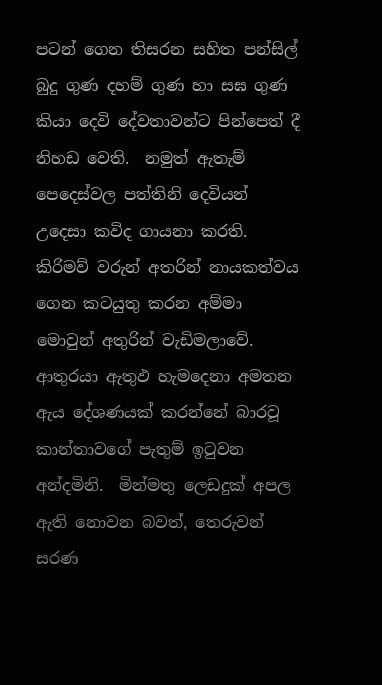පටන් ගෙන තිසරන සහිත පන්සිල් බුදු ගුණ දහම් ගුණ හා සඝ ගුණ කියා දෙවි දේවතාවන්ට පින්පෙත් දී නිහඩ වෙති.  නමුත් ඇතැම් පෙදෙස්වල පත්තිනි දෙවියන් උදෙසා කවිද ගායනා කරති.  කිරිමව් වරුන් අතරින් නායකත්වය ගෙන කටයුතු කරන අම්මා මොවුන් අතුරින් වැඩිමලාවේ.  ආතුරයා ඇතුඵ හැමදෙනා අමතන ඇය දේශණයක් කරන්නේ බාරවූ කාන්තාවගේ පැතුම් ඉටුවන අන්දමිනි.  මින්මතු ලෙඩදුක් අපල ඇති නොවන බවත්, තෙරුවන් සරණ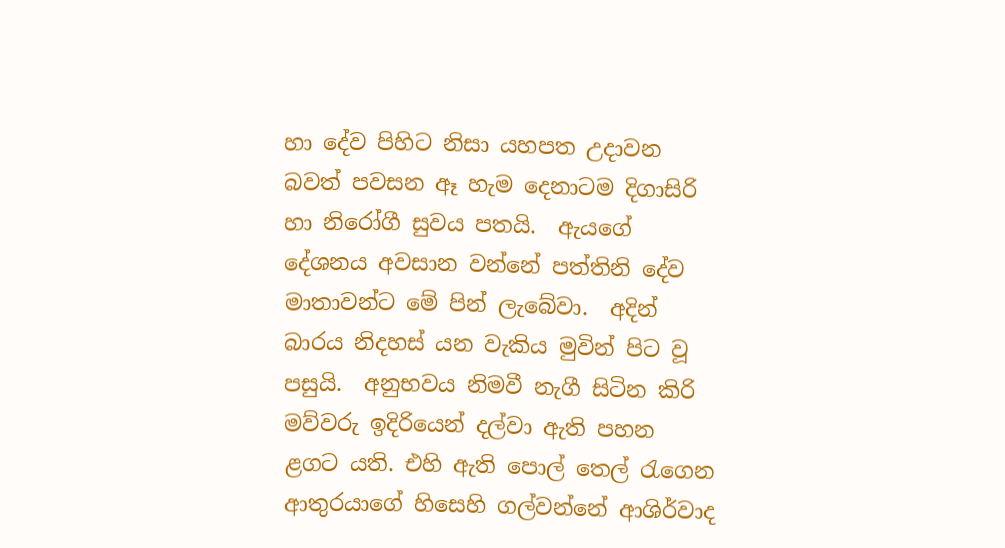හා දේව පිහිට නිසා යහපත උදාවන බවත් පවසන ඈ හැම දෙනාටම දිගාසිරි හා නිරෝගී සුවය පතයි.  ඇයගේ දේශනය අවසාන වන්නේ පත්තිනි දේව මාතාවන්ට මේ පින් ලැබේවා.  අදින් බාරය නිදහස් යන වැකිය මුවින් පිට වූ පසුයි.  අනුභවය නිමවී නැගී සිටින කිරි මව්වරු ඉදිරියෙන් දල්වා ඇති පහන ළගට යති. එහි ඇති පොල් තෙල් රැගෙන ආතුරයාගේ හිසෙහි ගල්වන්නේ ආශිර්වාද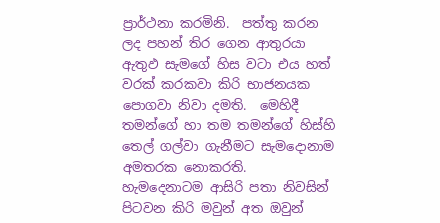ප්‍රාර්ථනා කරමිනි.  පත්තු කරන ලද පහන් තිර ගෙන ආතුරයා ඇතුඵ සැමගේ හිස වටා එය හත් වරක් කරකවා කිරි භාජනයක පොගවා නිවා දමති.  මෙහිදී තමන්ගේ හා තම තමන්ගේ හිස්හි තෙල් ගල්වා ගැනීමට සැමදොනාම අමතරක නොකරති.  හැමදෙනාටම ආසිරි පතා නිවසින් පිටවන කිරි මවුන් අත ඔවුන්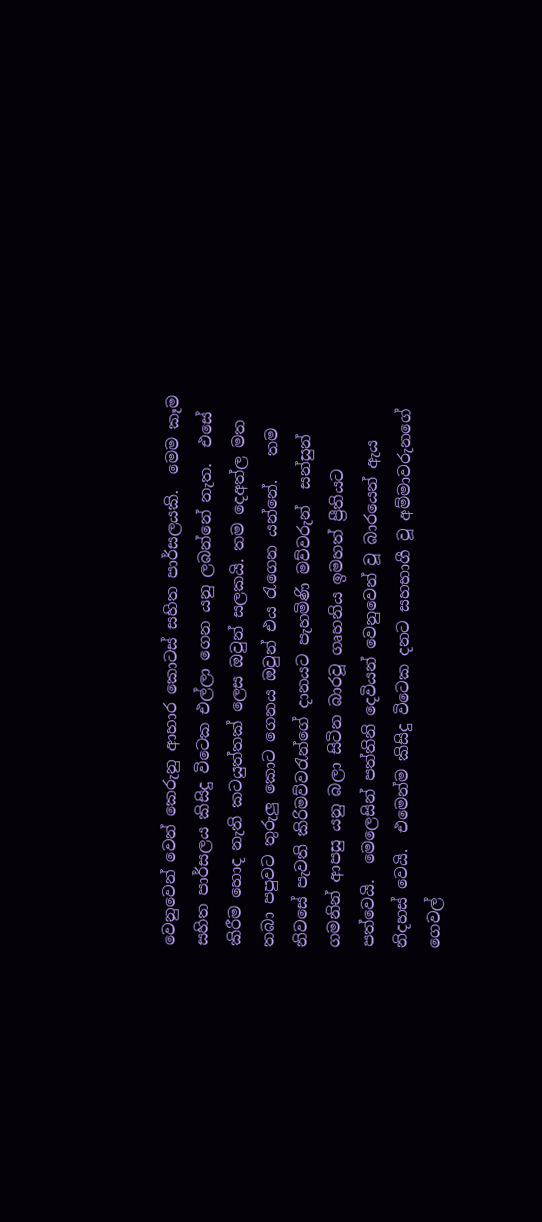වෙනුවෙන් වෙන් කෙරුනු ආහාර කොටස් සහිත පාර්සලයකි.  මෙම කෑම සහිත පාර්සලය කිසිදු විටෙක එල්ලා ගෙන යනු ලබන්නේ නැත.  එසේ කිරීම හොද නැති කටයුත්තක් ලෙස ඔවුන් සලකයි. තම දෙඅත්ල මත තබා පපුවට තුරුලු කොට ගෙනය ඔවුන් එය රැගෙන යන්නේ.   තම නිවසේ පැවති කිරිමව්වරැන්ගේ දානයට පැහමිණි මව්වරුන්  සන්සුන් ගමනින් ආපසු යනු බලා සිටින බාරවූ ගෘහනිය ඉමහත් ප්‍රීතියට පත්වෙයි.  මෙලෙසින් පත්තිනි දෙවියන් වෙනුවෙන් වූ බාරයෙන් ඇය නිදහස් වෙයි.  එමෙන්ම කිසිදු විටෙක දනට සහභාගී වූ අම්මාවරුනගේ ගෙවල්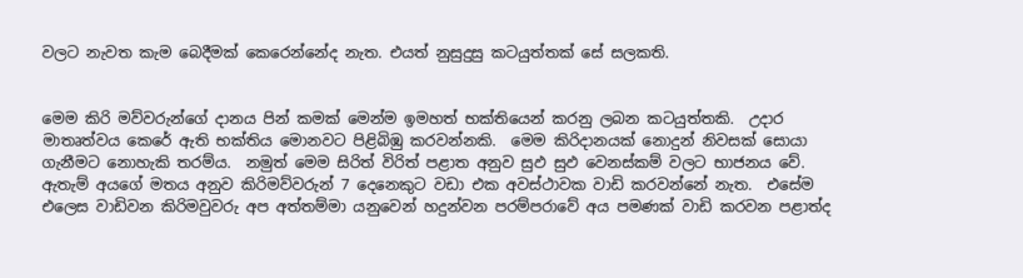වලට නැවත කැම බෙදීමක් කෙරෙන්නේද නැත. එයත් නුසුදුසු කටයුත්තක් සේ සලකති.


මෙම කිරි මව්වරුන්ගේ දානය පින් කමක් මෙන්ම ඉමහත් භක්තියෙන් කරනු ලබන කටයුත්තකි.  උදාර මාතෘත්වය කෙරේ ඇති භක්තිය මොනවට පිළිබිඹු කරවන්නකි.  මෙම කිරිදානයක් නොදුන් නිවසක් සොයා ගැනීමට නොහැකි තරම්ය.  නමුත් මෙම සිරිත් විරිත් පළාත අනුව සුඵ සුඵ වෙනස්කම් වලට භාජනය වේ. ඇතැම් අයගේ මතය අනුව කිරිමව්වරුන් 7 දෙනෙකුට වඩා එක අවස්ථාවක වාඩි කරවන්නේ නැත.  එසේම එලෙස වාඩිවන කිරිමවුවරු අප අත්තම්මා යනුවෙන් හදුන්වන පරම්පරාවේ අය පමණක් වාඩි කරවන පළාත්ද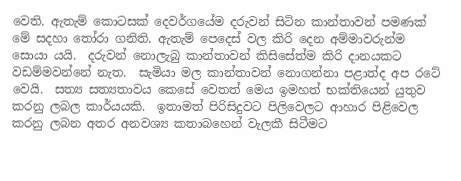වෙති. ඇතැම් කොටසක් දෙවර්ගයේම දරුවන් සිටින කාන්තාවන් පමණක් මේ සදහා තෝරා ගනිති. ඇතැම් පෙදෙස් වල කිරි දෙන අම්මාවරුන්ම සොයා යයි.  දරුවන් නොලැබු කාන්තාවන් කිසිසේත්ම කිරි දානයකට වඩම්මවන්නේ නැත.  සැමියා මල කාන්තාවන් නොගන්නා පළාත්ද අප රටේ වෙයි.  සත්‍ය සත්‍යතාවය කෙසේ වෙතත් මෙය ඉමහත් භක්තියෙන් යුතුව කරනු ලබල කාර්යයකි.  ඉතාමත් පිරිසිදුවට පිලිවෙලට ආහාර පිළිවෙල කරනු ලබන අතර අනවශ්‍ය කතාබහෙන් වැලකී සිටීමට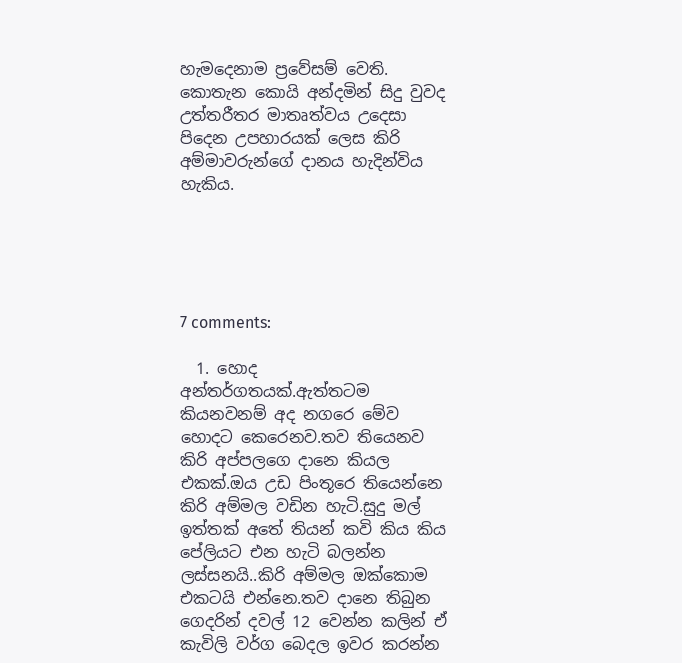හැමදෙනාම ප්‍රවේසම් වෙති.  කොතැන කොයි අන්දමින් සිදු වුවද උත්තරීතර මාතෘත්වය උදෙසා පිදෙන උපහාරයක් ලෙස කිරි අම්මාවරුන්ගේ දානය හැදින්විය හැකිය.





7 comments:

  1. හොද අන්තර්ගතයක්.ඇත්තටම කියනවනම් අද නගරෙ මේව හොදට කෙරෙනව.තව තියෙනව කිරි අප්පලගෙ දානෙ කියල එකක්.ඔය උඩ පිංතූරෙ තියෙන්නෙ කිරි අම්මල වඩින හැටි.සුදු මල් ඉත්තක් අතේ තියන් කවි කිය කිය පේලියට එන හැටි බලන්න ලස්සනයි..කිරි අම්මල ඔක්කොම එකටයි එන්නෙ.තව දානෙ තිබුන ගෙදරින් දවල් 12 වෙන්න කලින් ඒ කැවිලි වර්ග බෙදල ඉවර කරන්න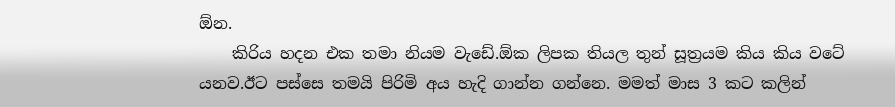ඕන.
    කිරිය හදන එක තමා නියම වැඩේ.ඕක ලිපක තියල තුන් සූත්‍රයම කිය කිය වටේ යනව.ඊට පස්සෙ තමයි පිරිමි අය හැදි ගාන්න ගන්නෙ. මමත් මාස 3 කට කලින්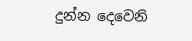දුන්න දෙවෙනි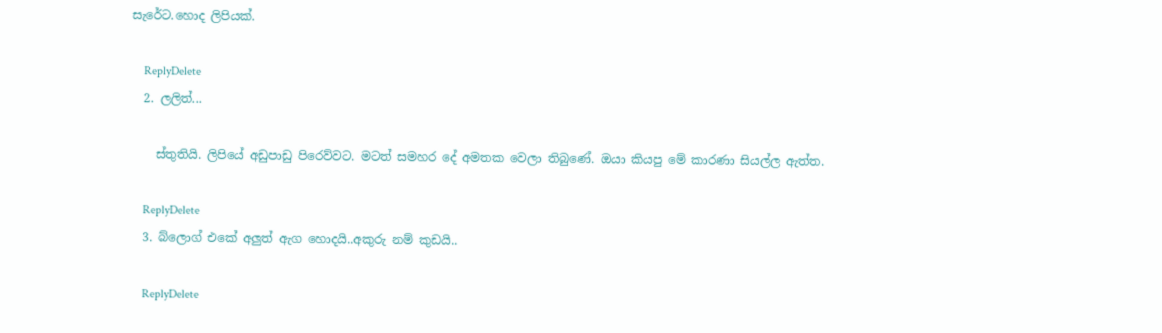සැරේට.හොද ලිපියක්.

    ReplyDelete
  2. ලලිත්...

    ස්තුතියි. ලිපියේ අඩුපාඩු පිරෙව්වට. මටත් සමහර දේ අමතක වෙලා තිබුණේ. ඔයා කියපු මේ කාරණා සියල්ල ඇත්ත.

    ReplyDelete
  3. බ්ලොග් එකේ අලුත් ඇග හොදයි..අකුරු නම් කුඩයි..

    ReplyDelete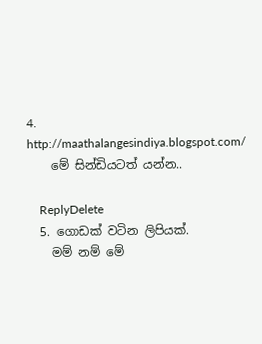4. http://maathalangesindiya.blogspot.com/
    මේ සින්ඩියටත් යන්න..

    ReplyDelete
  5. ගොඩක් වටින ලිපියක්.
    මම් නම් මේ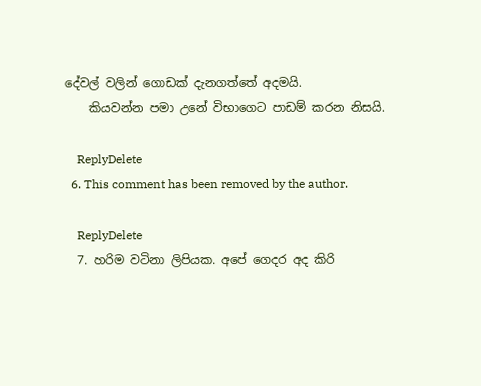දේවල් වලින් ගොඩක් දැනගත්තේ අදමයි.
    කියවන්න පමා උනේ විභාගෙට පාඩම් කරන නිසයි.

    ReplyDelete
  6. This comment has been removed by the author.

    ReplyDelete
  7. හරිම වටිනා ලිපියක. අපේ ගෙදර අද කිරි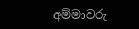අම්මාවරු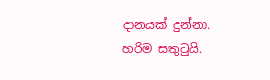දානයක් දුන්නා. හරිම සතුටුයි.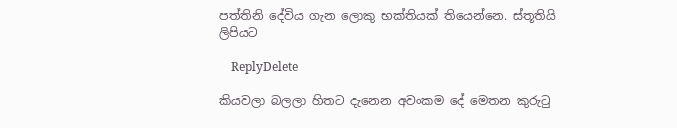පත්තිනි දේවිය ගැන ලොකු භක්තියක් තියෙන්නෙ. ස්තූතියි ලිපියට

    ReplyDelete

කියවලා බලලා හිතට දැනෙන අවංකම දේ මෙතන කුරුටු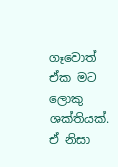ගෑවොත් ඒක මට ලොකු ශක්තියක්. ඒ නිසා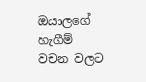ඔයාලගේ හැගීම් වචන වලට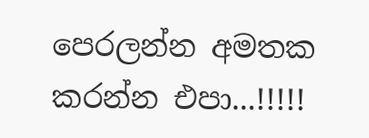පෙරලන්න අමතක කරන්න එපා...!!!!!